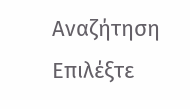Αναζήτηση
Επιλέξτε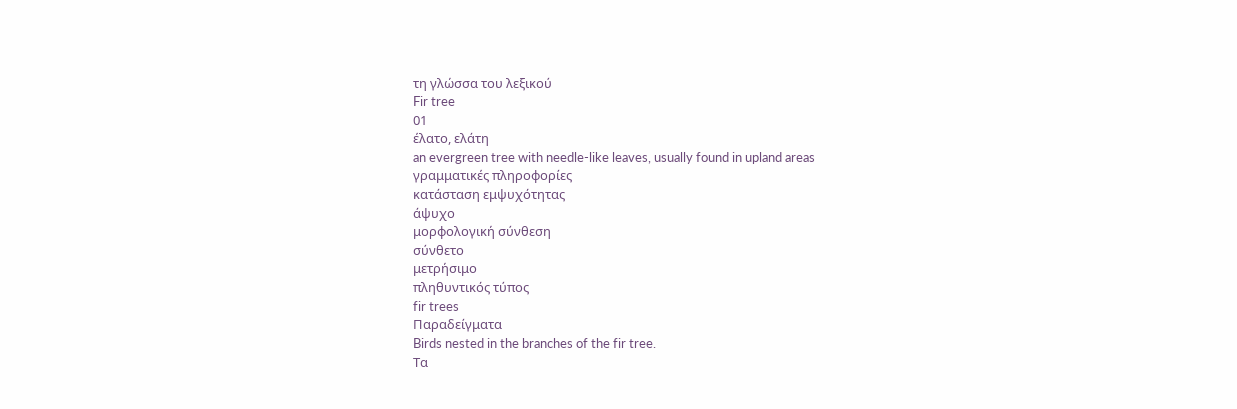τη γλώσσα του λεξικού
Fir tree
01
έλατο, ελάτη
an evergreen tree with needle-like leaves, usually found in upland areas
γραμματικές πληροφορίες
κατάσταση εμψυχότητας
άψυχο
μορφολογική σύνθεση
σύνθετο
μετρήσιμο
πληθυντικός τύπος
fir trees
Παραδείγματα
Birds nested in the branches of the fir tree.
Τα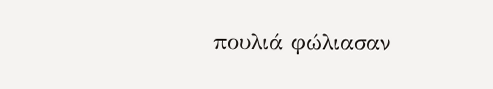πουλιά φώλιασαν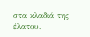στα κλαδιά της έλατου.